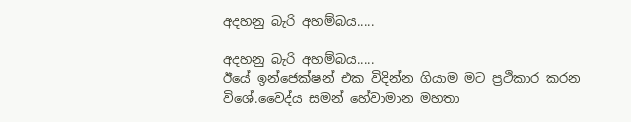අදහනු බැරි අහම්බය.....

අදහනු බැරි අහම්බය.....
ඊයේ ඉන්ජෙක්ෂන් එක විදින්න ගියාම මට ප්‍රථිකාර කරන විශේ.වෛද්ය සමන් හේවාමාන මහතා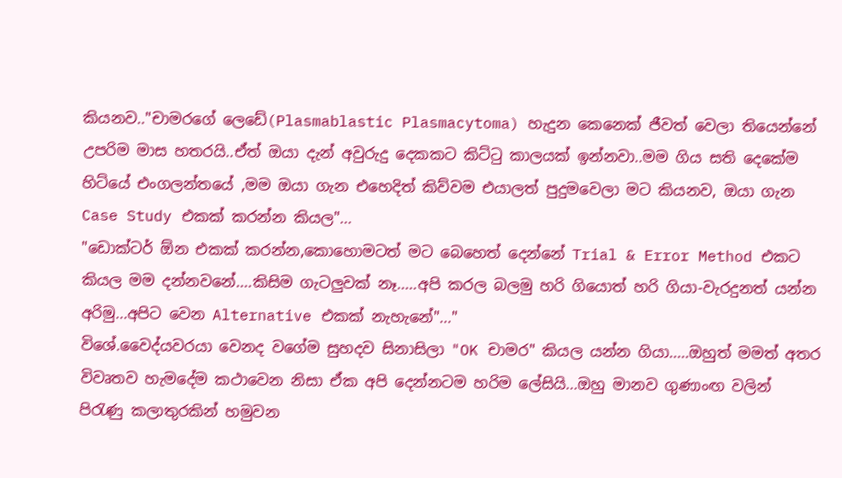කියනව.."චාමරගේ ලෙඩේ(Plasmablastic Plasmacytoma) හැදුන කෙනෙක් ජීවත් වෙලා තියෙන්නේ උපරිම මාස හතරයි..ඒත් ඔයා දැන් අවුරුදු දෙකකට කිට්ටු කාලයක් ඉන්නවා..මම ගිය සති දෙකේම හිට්යේ එංගලන්තයේ ,මම ඔයා ගැන එහෙදිත් කිව්වම එයාලත් පුදුමවෙලා මට කියනව, ඔයා ගැන Case Study එකක් කරන්න කියල"...
"ඩොක්ටර් ඕන එකක් කරන්න,කොහොමටත් මට බෙහෙත් දෙන්නේ Trial & Error Method එකට කියල මම දන්නවනේ....කිසිම ගැටලුවක් නෑ.....අපි කරල බලමු හරි ගියොත් හරි ගියා-වැරදුනත් යන්න අරිමු...අපිට වෙන Alternative එකක් නැහැනේ"..."
විශේ.වෛද්යවරයා වෙනද වගේම සුහදව සිනාසිලා "OK චාමර" කියල යන්න ගියා.....ඔහුත් මමත් අතර විවෘතව හැමදේම කථාවෙන නිසා ඒක අපි දෙන්නටම හරිම ලේසියි...ඔහු මානව ගුණාංඟ වලින් පිරැණු කලාතුරකින් හමුවන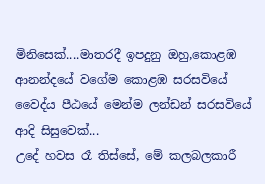මිනිසෙක්....මාතරදී ඉපදුනු ඔහු,කොළඹ ආනන්දයේ වගේම කොළඹ සරසවියේ වෛද්ය පීඨයේ මෙන්ම ලන්ඩන් සරසවියේ ආදි සිසුවෙක්...
උදේ හවස රෑ තිස්සේ, මේ කලබලකාරී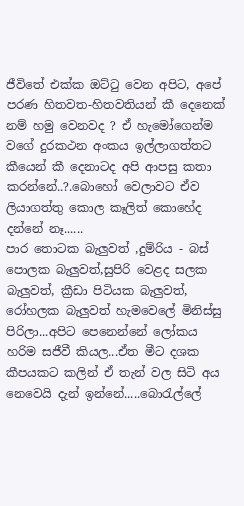ජීවිතේ එක්ක ඔට්ටු වෙන අපිට, අපේ පරණ හිතවත-හිතවතියන් කී දෙනෙක් නම් හමු වෙනවද ? ඒ හැමෝගෙන්ම වගේ දුරකථන අංකය ඉල්ලාගත්තට කීයෙන් කී දෙනාටද අපි ආපසු කතා කරන්නේ..?.බොහෝ වෙලාවට ඒව ලියාගත්තු කොල කෑලිත් කොහේද දන්නේ නෑ......
පාර තොටක බැලුවත් ,දුම්රිය - බස් පොලක බැලුවත්,සුපිරි වෙළද සලක බැලුවත්, ක්‍රීඩා පිටියක බැලුවත්, රෝහලක බැලුවත් හැමවෙලේ මිනිස්සු පිරිලා...අපිට පෙනෙන්නේ ලෝකය හරිම සජීවී කියල...ඒත මීට දශක කීපයකට කලින් ඒ තැන් වල සිටි අය නෙවෙයි දැන් ඉන්නේ.....බොරැල්ලේ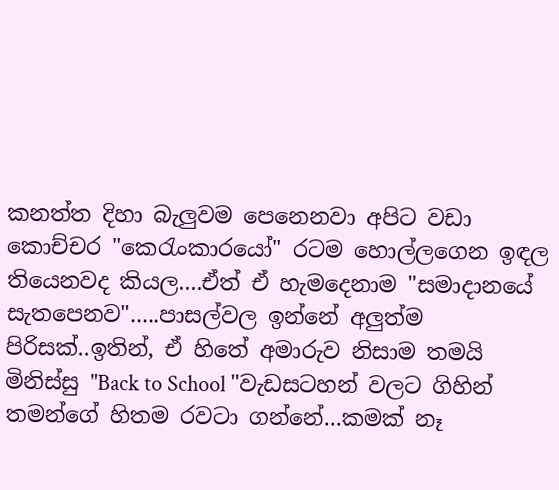කනත්ත දිහා බැලුවම පෙනෙනවා අපිට වඩා කොච්චර "කෙරැංකාරයෝ" රටම හොල්ලගෙන ඉඳල තියෙනවද කියල....ඒත් ඒ හැමදෙනාම "සමාදානයේ සැතපෙනව".....පාසල්වල ඉන්නේ අලුත්ම පිරිසක්..ඉතින්, ඒ හිතේ අමාරුව නිසාම තමයි මිනිස්සු "Back to School "වැඩසටහන් වලට ගිහින් තමන්ගේ හිතම රවටා ගන්නේ...කමක් නෑ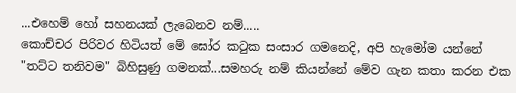...එහෙම් හෝ සහනයක් ලැබෙනව නම්.....
කොච්චර පිරිවර හිටියත් මේ ඝෝර කටුක සංසාර ගමනෙදි, අපි හැමෝම යන්නේ "තට්ට තනිවම" බිහිසුණු ගමනක්...සමහරු නම් කියන්නේ මේව ගැන කතා කරන එක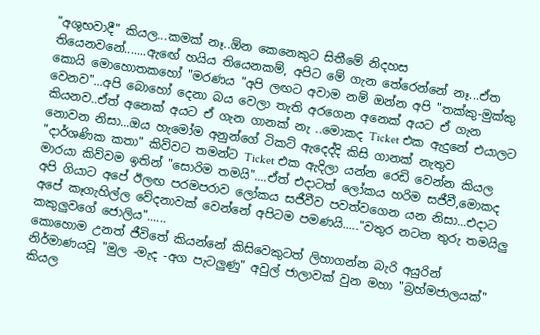"අශුභවාදී" කියල...කමක් නෑ..ඕන කෙනෙකුට සිතීමේ නිදහස තියෙනවනේ.......ඇඟේ හයිය තියෙනකම්, අපිට මේ ගැන තේරෙන්නේ නෑ...ඒත කොයි මොහොතකහෝ "මරණය "අපි ලඟට අවාම නම් ඔන්න අපි "තක්කු-මුක්කු වෙනව"...අපි බොහෝ දෙනා බය වෙලා තැති අරගෙන අනෙක් අයට ඒ ගැන කියනව..ඒත් අනෙක් අයට ඒ ගැන ගානක් නැ ..මොකද Ticket එක ඇදුනේ එයාලට නොවන නිසා...ඔය හැමෝම අනුන්ගේ ටිකට් ඇදෙද්දි කිසි ගානක් නැතුව "දාර්ශණික කතා" කිව්වට තමන්ට Ticket එක ඇදිලා යන්න රෙඩි වෙන්න කියල මාරයා කිව්වම ඉතින් "සොරිම තමයි"....ඒත් එදාටත් ලෝකය හරිම සජීවී,මොකද අපි ගියාට අපේ ඊලඟ පරමපරාව ලෝකය සජීවීව පවත්වගෙන යන නිසා...එදාට අපේ කෑගැහිල්ල වේදනාවක් වෙන්නේ අපිටම පමණයි....."වතුර නටන තුරු තමයිලු කකුලුවගේ ජොලිය"......
කොහොම උනත් ජීවිතේ කියන්නේ කිසිවෙකුටත් ලිහාගන්න බැරි අයුරින් නිර්මාණයවූ "මුල -මැද -අග පැටලුණු" අවුල් ජාලාවක් වුන මහා "බ්‍රහ්මජාලයක්" කියල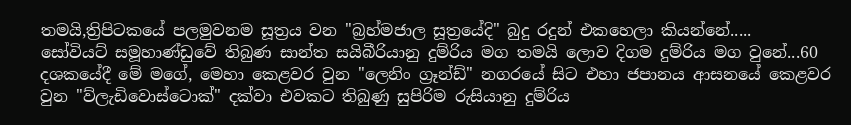තමයි,ත්‍රිපිටකයේ පලමුවනම සූත්‍රය වන "බ්‍රහ්මජාල සූත්‍රයේදි" බුදු රදුන් එකහෙලා කියන්නේ.....
සෝවියට් සමූහාණ්ඩුවේ තිබුණ සාන්ත සයිබීරියානු දුම්රිය මග තමයි ලොව දිගම දුම්රිය මග වුනේ...60 දශකයේදී මේ මගේ, මෙහා කෙළවර වුන "ලෙනිං ග්‍රෑන්ඩ්" නගරයේ සිට එහා ජපානය ආසනයේ කෙළවර වුන "ව්ලැඩිවොස්ටොක්" දක්වා එවකට තිබුණු සුපිරිම රුසියානු දුම්රිය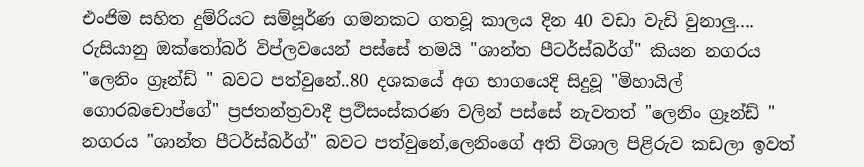එංජිම සහිත දුම්රියට සම්පූර්ණ ගමනකට ගතවූ කාලය දින 40 වඩා වැඩි වුනාලු....
රුසියානු ඔක්තෝබර් විප්ලවයෙන් පස්සේ තමයි "ශාන්ත පීටර්ස්බර්ග්" කියන නගරය "ලෙනිං ග්‍රෑන්ඩ් " බවට පත්වුනේ..80 දශකයේ අග භාගයෙදි සිදුවූ "මිහායිල් ගොරබචොප්ගේ" ප්‍රජතන්ත්‍රවාදී ප්‍රථිසංස්කරණ වලින් පස්සේ නැවතත් "ලෙනිං ග්‍රෑන්ඩ් " නගරය "ශාන්ත පීටර්ස්බර්ග්" බවට පත්වුනේ,ලෙනිංගේ අති විශාල පිළිරුව කඩලා ඉවත්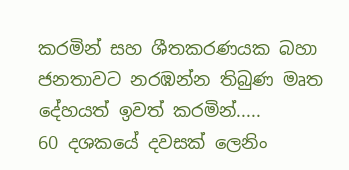කරමින් සහ ශීතකරණයක බහා ජනතාවට නරඹන්න තිබුණ මෘත දේහයත් ඉවත් කරමින්.....
60 දශකයේ දවසක් ලෙනිං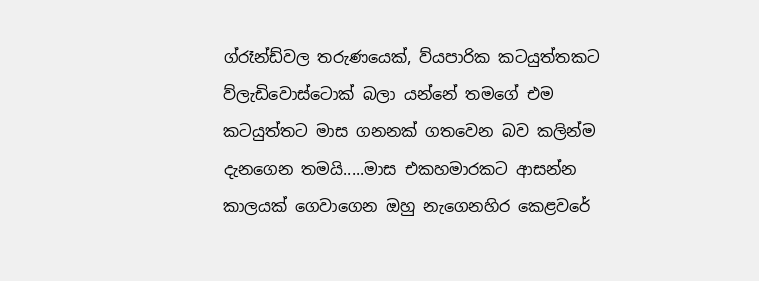ග්රෑන්ඩ්වල තරුණයෙක්, ව්යපාරික කටයුත්තකට ව්ලැඩිවොස්ටොක් බලා යන්නේ තමගේ එම කටයුත්තට මාස ගනනක් ගතවෙන බව කලින්ම දැනගෙන තමයි.....මාස එකහමාරකට ආසන්න කාලයක් ගෙවාගෙන ඔහු නැගෙනහිර කෙළවරේ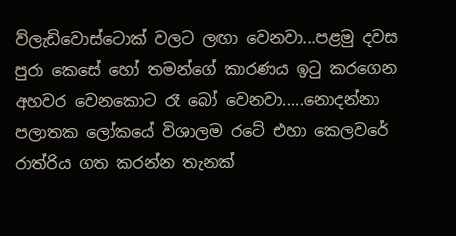ව්ලැඩිවොස්ටොක් වලට ලඟා වෙනවා...පළමු දවස පුරා කෙසේ හෝ තමන්ගේ කාරණය ඉටු කරගෙන අහවර වෙනකොට රෑ බෝ වෙනවා.....නොදන්නා පලාතක ලෝකයේ විශාලම රටේ එහා කෙලවරේ රාත්රිය ගත කරන්න තැනක්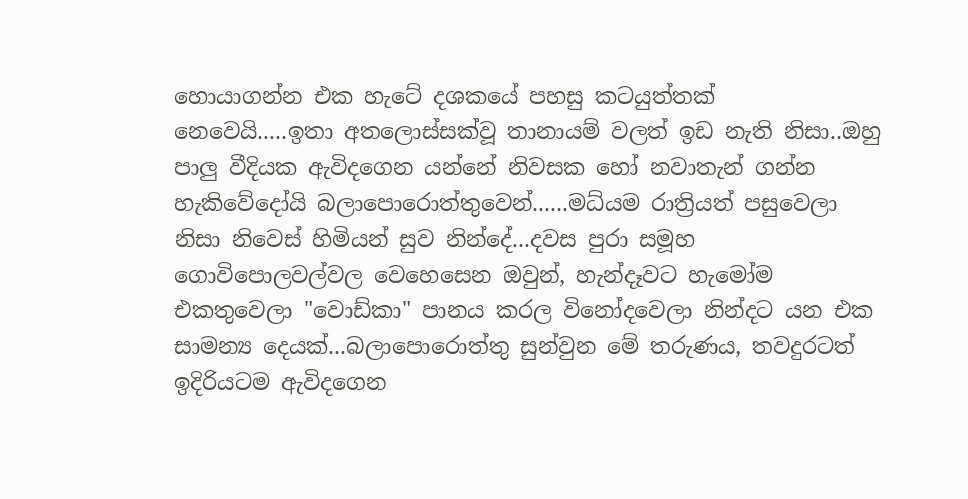හොයාගන්න එක හැටේ දශකයේ පහසු කටයුත්තක් නෙවෙයි.....ඉතා අතලොස්සක්වූ තානායම් වලත් ඉඩ නැති නිසා..ඔහු පාලු වීදියක ඇවිදගෙන යන්නේ නිවසක හෝ නවාතැන් ගන්න හැකිවේදෝයි බලාපොරොත්තුවෙන්......මධ්යම රාත්‍රියත් පසුවෙලා නිසා නිවෙස් හිමියන් සුව නින්දේ...දවස පුරා සමූහ ගොවිපොලවල්වල වෙහෙසෙන ඔවුන්, හැන්දෑවට හැමෝම එකතුවෙලා "වොඩ්කා" පානය කරල විනෝදවෙලා නින්දට යන එක සාමන්‍ය දෙයක්...බලාපොරොත්තු සුන්වුන මේ තරුණය, තවදුරටත් ඉදිරියටම ඇවිදගෙන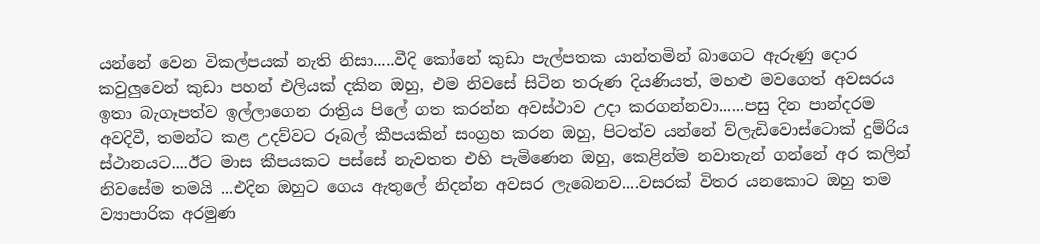යන්නේ වෙන විකල්පයක් නැති නිසා.....වීදි කෝනේ කුඩා පැල්පතක යාන්තමින් බාගෙට ඇරුණු දොර කවුලුවෙන් කුඩා පහන් එලියක් දකින ඔහු, එම නිවසේ සිටින තරුණ දියණියත්, මහළු මවගෙත් අවසරය ඉතා බැගෑපත්ව ඉල්ලාගෙන රාත්‍රිය පිලේ ගත කරන්න අවස්ථාව උදා කරගන්නවා......පසු දින පාන්දරම අවදිවී, තමන්ට කළ උදව්වට රූබල් කීපයකින් සංග්‍රහ කරන ඔහු, පිටත්ව යන්නේ ව්ලැඩිවොස්ටොක් දුම්රිය ස්ථානයට....ඊට මාස කීපයකට පස්සේ නැවතත එහි පැමිණෙන ඔහු, කෙළින්ම නවාතැන් ගන්නේ අර කලින් නිවසේම තමයි ...එදින ඔහුට ගෙය ඇතුලේ නිදන්න අවසර ලැබෙනව....වසරක් විතර යනකොට ඔහු තම ව්‍යාපාරික අරමුණ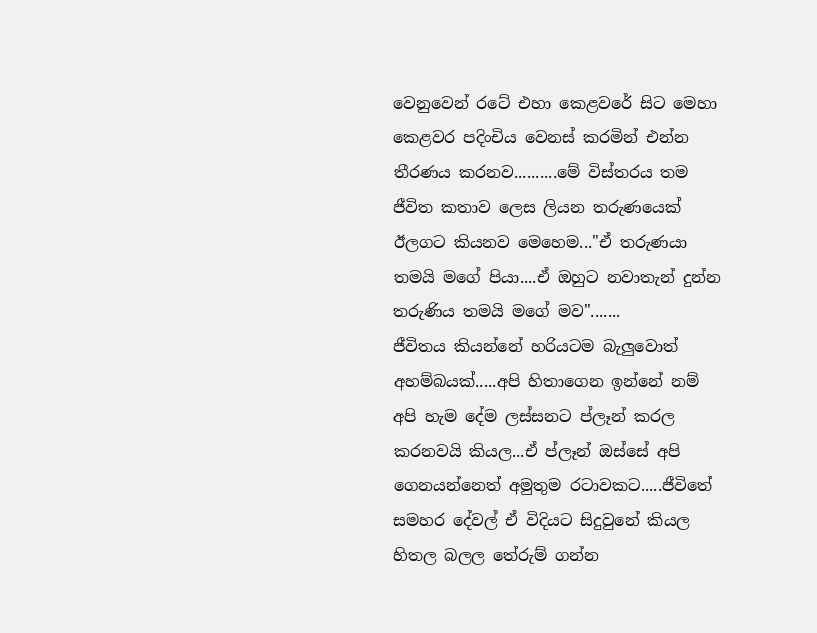වෙනුවෙන් රටේ එහා කෙළවරේ සිට මෙහා කෙළවර පදිංචිය වෙනස් කරමින් එන්න තීරණය කරනව..........මේ විස්තරය තම ජීවිත කතාව ලෙස ලියන තරුණයෙක් ඊලගට කියනව මෙහෙම..."ඒ තරුණයා තමයි මගේ පියා....ඒ ඔහුට නවාතැන් දුන්න තරුණිය තමයි මගේ මව".......
ජීවිතය කියන්නේ හරියටම බැලුවොත් අහම්බයක්.....අපි හිතාගෙන ඉන්නේ නම් අපි හැම දේම ලස්සනට ප්ලෑන් කරල කරනවයි කියල...ඒ ප්ලෑන් ඔස්සේ අපි ගෙනයන්නෙත් අමුතුම රටාවකට.....ජීවිතේ සමහර දේවල් ඒ විදියට සිදුවුනේ කියල හිතල බලල තේරුම් ගන්න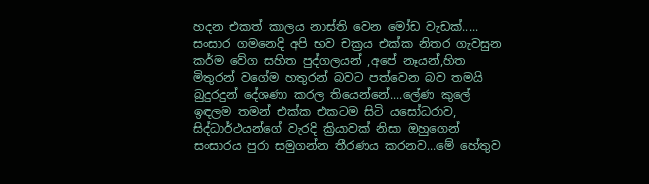හදන එකත් කාලය නාස්ති වෙන මෝඩ වැඩක්.....
සංසාර ගමනෙදි අපි භව චක්‍රය එක්ක නිතර ගැවසුන කර්ම වේග සහිත පුද්ගලයන් ,අපේ නෑයන්,හිත මිතුරන් වගේම හතුරන් බවට පත්වෙන බව තමයි බුදුරදුන් දේශණා කරල තියෙන්නේ....ලේණ කුලේ ඉඳලම තමන් එක්ක එකටම සිටි යසෝධරාව, සිද්ධාර්ථයන්ගේ වැරදි ක්‍රියාවක් නිසා ඔහුගෙන් සංසාරය පුරා සමුගන්න තීරණය කරනව...මේ හේතුව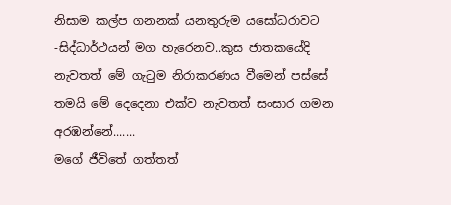නිසාම කල්ප ගනනක් යනතුරුම යසෝධරාවට -සිද්ධාර්ථයන් මග හැරෙනව..කුස ජාතකයේදි නැවතත් මේ ගැටුම නිරාකරණය වීමෙන් පස්සේ තමයි මේ දෙදෙනා එක්ව නැවතත් සංසාර ගමන අරඹන්නේ.......
මගේ ජීවිතේ ගත්තත්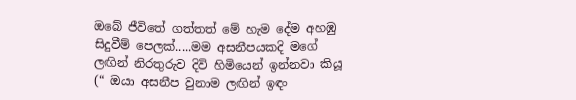ඔබේ ජීවිතේ ගත්තත් මේ හැම දේම අහඹු සිදුවීම් පෙලක්.....මම අසනීපයකදි මගේ ලඟින් නිරතුරුව දිවි හිමියෙන් ඉන්නවා කියූ (“ ඔයා අසනීප වුනාම ලඟින් ඉඳං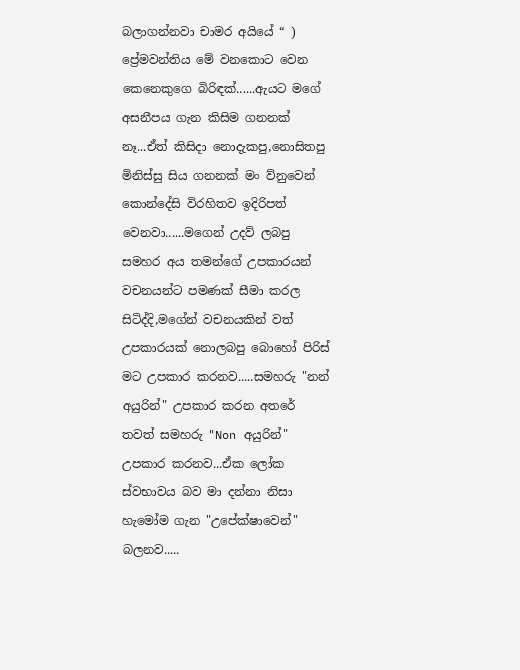බලාගන්නවා චාමර අයියේ “ ) ප්‍රේමවන්තිය මේ වනකොට වෙන කෙනෙකුගෙ බිරිඳක්......ඇයට මගේ අසනීපය ගැන කිසිම ගනනක් නෑ...ඒත් කිසිදා නොදැකපු,නොසිතපු මිනිස්සු සිය ගනනක් මං ව්නුවෙන් කොන්දේසි විරහිතව ඉදිරිපත් වෙනවා......මගෙන් උදව් ලබපු සමහර අය තමන්ගේ උපකාරයන් වචනයන්ට පමණක් සීමා කරල සිටිද්දි,මගේන් වචනයකින් වත් උපකාරයක් නොලබපු බොහෝ පිරිස් මට උපකාර කරනව.....සමහරු "නන් අයුරින්" උපකාර කරන අතරේ තවත් සමහරු "Non අයුරින්" උපකාර කරනව...ඒක ලෝක ස්වභාවය බව මා දන්නා නිසා හැමෝම ගැන "උපේක්ෂාවෙන්" බලනව.....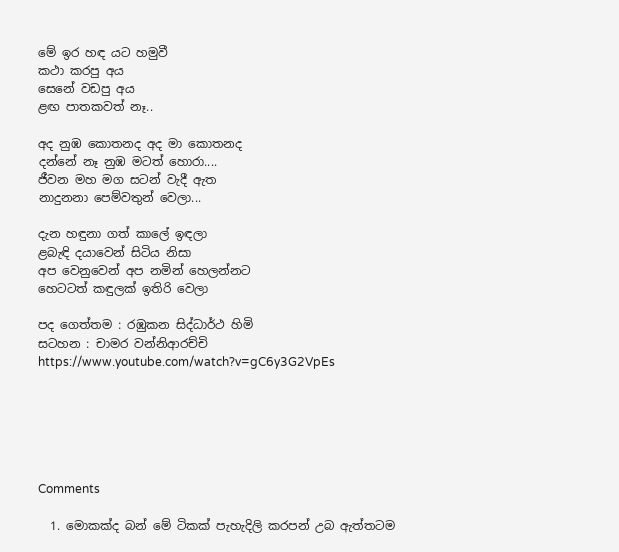මේ ඉර හඳ යට හමුවී
කථා කරපු අය
සෙනේ වඩපු අය
ළඟ පාතකවත් නෑ..

අද නුඹ කොතනද අද මා කොතනද
දන්නේ නෑ නුඹ මටත් හොරා....
ජීවන මහ මග සටන් වැදී ඇත
නාදුනනා පෙම්වතුන් වෙලා...

දැන හඳුනා ගත් කාලේ ඉඳලා
ළබැඳි දයාවෙන් සිටිය නිසා
අප වෙනුවෙන් අප නමින් හෙලන්නට
හෙටටත් කඳුලක් ඉතිරි වෙලා

පද ගෙත්තම : රඹුකන සිද්ධාර්ථ හිමි
සටහන : චාමර වන්නිආරච්චි
https://www.youtube.com/watch?v=gC6y3G2VpEs






Comments

  1. මොකක්ද බන් මේ ටිකක් පැහැදිලි කරපන් උබ ඇත්තටම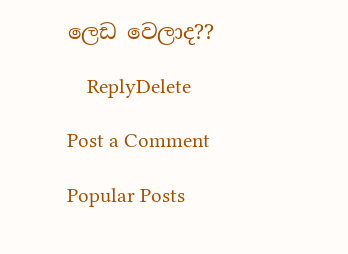ලෙඩ වෙලාද??

    ReplyDelete

Post a Comment

Popular Posts